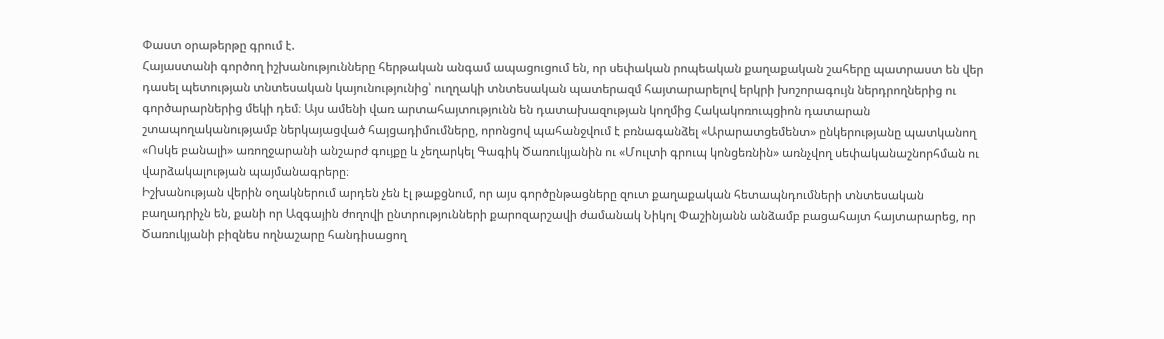Փաստ օրաթերթը գրում է.
Հայաստանի գործող իշխանությունները հերթական անգամ ապացուցում են, որ սեփական րոպեական քաղաքական շահերը պատրաստ են վեր դասել պետության տնտեսական կայունությունից՝ ուղղակի տնտեսական պատերազմ հայտարարելով երկրի խոշորագույն ներդրողներից ու գործարարներից մեկի դեմ։ Այս ամենի վառ արտահայտությունն են դատախազության կողմից Հակակոռուպցիոն դատարան շտապողականությամբ ներկայացված հայցադիմումները, որոնցով պահանջվում է բռնագանձել «Արարատցեմենտ» ընկերությանը պատկանող «Ոսկե բանալի» առողջարանի անշարժ գույքը և չեղարկել Գագիկ Ծառուկյանին ու «Մուլտի գրուպ կոնցեռնին» առնչվող սեփականաշնորհման ու վարձակալության պայմանագրերը։
Իշխանության վերին օղակներում արդեն չեն էլ թաքցնում, որ այս գործընթացները զուտ քաղաքական հետապնդումների տնտեսական բաղադրիչն են, քանի որ Ազգային ժողովի ընտրությունների քարոզարշավի ժամանակ Նիկոլ Փաշինյանն անձամբ բացահայտ հայտարարեց, որ Ծառուկյանի բիզնես ողնաշարը հանդիսացող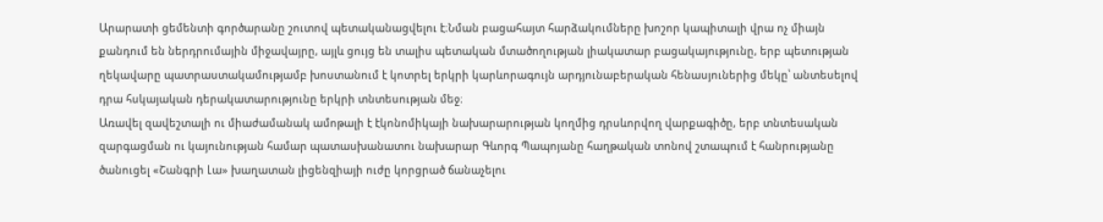Արարատի ցեմենտի գործարանը շուտով պետականացվելու է։Նման բացահայտ հարձակումները խոշոր կապիտալի վրա ոչ միայն քանդում են ներդրումային միջավայրը, այլև ցույց են տալիս պետական մտածողության լիակատար բացակայությունը, երբ պետության ղեկավարը պատրաստակամությամբ խոստանում է կոտրել երկրի կարևորագույն արդյունաբերական հենասյուներից մեկը՝ անտեսելով դրա հսկայական դերակատարությունը երկրի տնտեսության մեջ։
Առավել զավեշտալի ու միաժամանակ ամոթալի է էկոնոմիկայի նախարարության կողմից դրսևորվող վարքագիծը, երբ տնտեսական զարգացման ու կայունության համար պատասխանատու նախարար Գևորգ Պապոյանը հաղթական տոնով շտապում է հանրությանը ծանուցել «Շանգրի Լա» խաղատան լիցենզիայի ուժը կորցրած ճանաչելու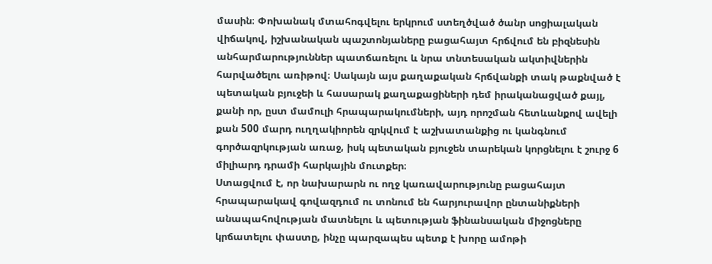մասին։ Փոխանակ մտահոգվելու երկրում ստեղծված ծանր սոցիալական վիճակով, իշխանական պաշտոնյաները բացահայտ հրճվում են բիզնեսին անհարմարություններ պատճառելու և նրա տնտեսական ակտիվներին հարվածելու առիթով։ Սակայն այս քաղաքական հրճվանքի տակ թաքնված է պետական բյուջեի և հասարակ քաղաքացիների դեմ իրականացված քայլ, քանի որ, ըստ մամուլի հրապարակումների, այդ որոշման հետևանքով ավելի քան 500 մարդ ուղղակիորեն զրկվում է աշխատանքից ու կանգնում գործազրկության առաջ, իսկ պետական բյուջեն տարեկան կորցնելու է շուրջ 6 միլիարդ դրամի հարկային մուտքեր։
Ստացվում է, որ նախարարն ու ողջ կառավարությունը բացահայտ հրապարակավ գովազդում ու տոնում են հարյուրավոր ընտանիքների անապահովության մատնելու և պետության ֆինանսական միջոցները կրճատելու փաստը, ինչը պարզապես պետք է խորը ամոթի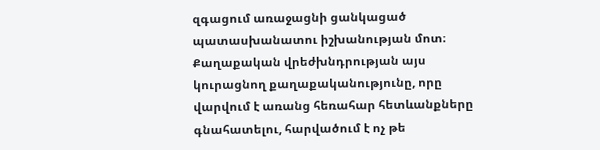զգացում առաջացնի ցանկացած պատասխանատու իշխանության մոտ։ Քաղաքական վրեժխնդրության այս կուրացնող քաղաքականությունը, որը վարվում է առանց հեռահար հետևանքները գնահատելու, հարվածում է ոչ թե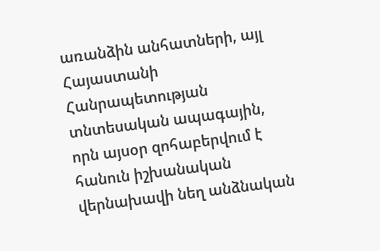առանձին անհատների, այլ Հայաստանի Հանրապետության տնտեսական ապագային, որն այսօր զոհաբերվում է հանուն իշխանական վերնախավի նեղ անձնական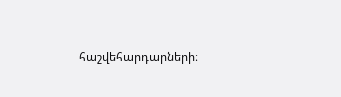հաշվեհարդարների։